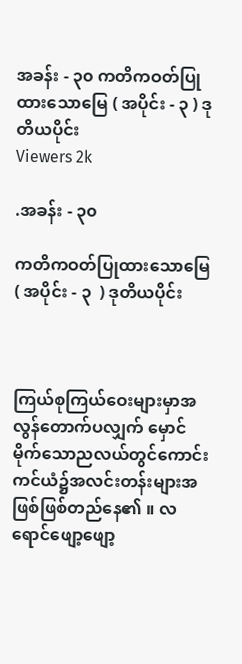အခန်း - ၃၀ ကတိကဝတ်ပြုထားသောမြေ ( အပိုင်း - ၃ ) ဒုတိယပိုင်း
Viewers 2k

.အခန်း - ၃၀

ကတိကဝတ်ပြုထားသောမြေ ( အပိုင်း - ၃  ) ဒုတိယပိုင်း



ကြယ်စုကြယ်ဝေးများမှာအလွန်တောက်ပလျှက် မှောင်မိုက်သောညလယ်တွင်ကောင်းကင်ယံ၌အလင်းတန်းများအဖြစ်ဖြစ်တည်နေ၏ ။ လရောင်ဖျော့ဖျော့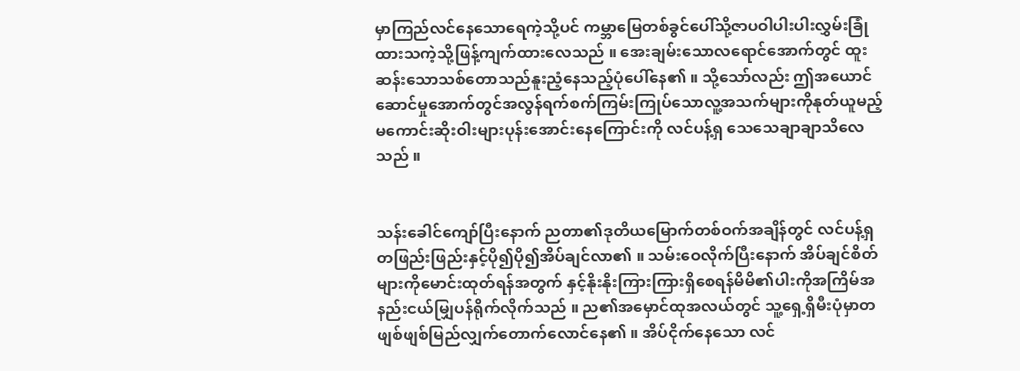မှာကြည်လင်နေသောရေကဲ့သို့ပင် ကမ္ဘာမြေတစ်ခွင်ပေါ်သို့ဇာပဝါပါးပါးလွှမ်းခြုံထားသကဲ့သို့ဖြန့်ကျက်ထားလေသည် ။ အေးချမ်းသောလရောင်အောက်တွင် ထူးဆန်းသောသစ်တောသည်နူးညံ့နေသည့်ပုံပေါ်နေ၏ ။ သို့သော်လည်း ဤအယောင်ဆောင်မှုအောက်တွင်အလွန်ရက်စက်ကြမ်းကြုပ်သောလူ့အသက်များကိုနုတ်ယူမည့်မကောင်းဆိုးဝါးများပုန်းအောင်းနေကြောင်းကို လင်ပန့်ရှ သေသေချာချာသိလေသည် ။


သန်းခေါင်ကျော်ပြီးနောက် ညတာ၏ဒုတိယမြောက်တစ်ဝက်အချိန်တွင် လင်ပန့်ရှ တဖြည်းဖြည်းနှင့်ပို၍ပို၍အိပ်ချင်လာ၏ ။ သမ်းဝေလိုက်ပြီးနောက် အိပ်ချင်စိတ်များကိုမောင်းထုတ်ရန်အတွက် နှင့်နိုးနိုးကြားကြားရှိစေရန်မိမိ၏ပါးကိုအကြိမ်အနည်းငယ်မျြှပန်ရိုက်လိုက်သည် ။ ည၏အမှောင်ထုအလယ်တွင် သူ့ရှေ့ရှိမီးပုံမှာတဖျစ်ဖျစ်မြည်လျှက်တောက်လောင်နေ၏ ။ အိပ်ငိုက်နေသော လင်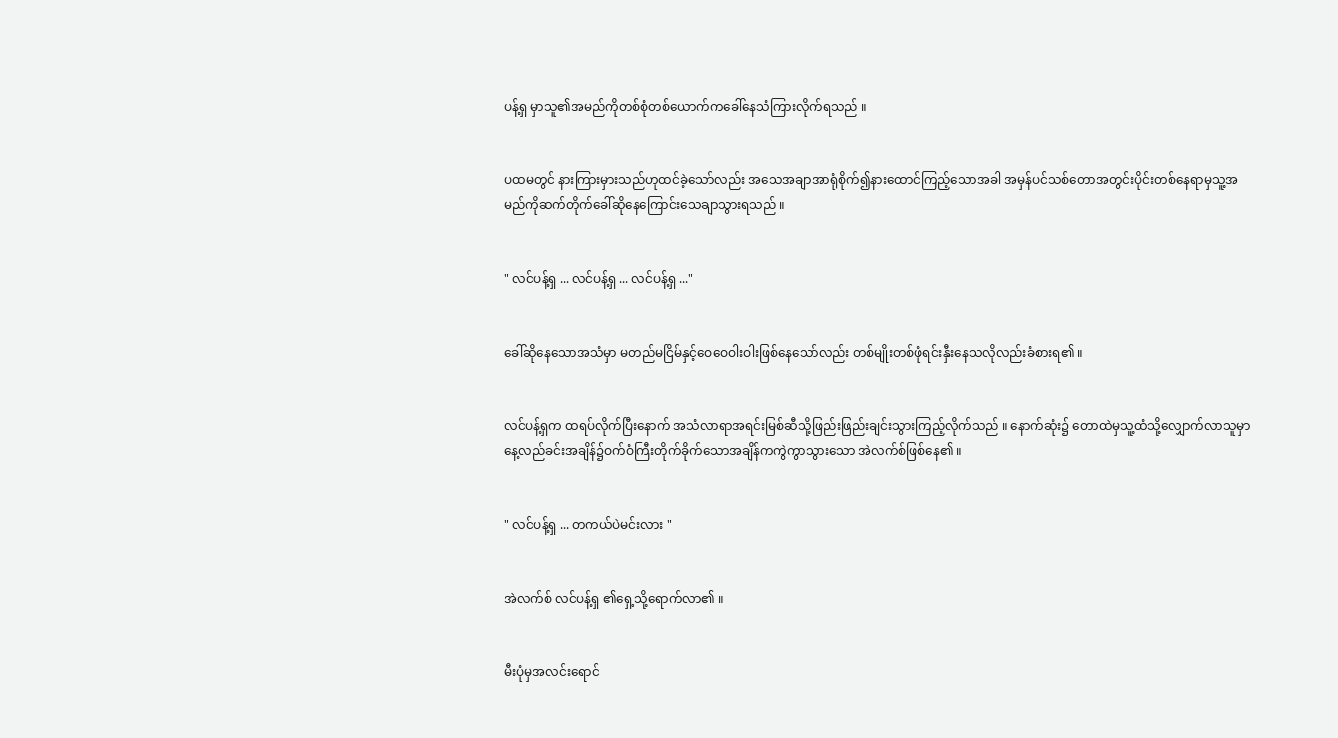ပန့်ရှ မှာသူ၏အမည်ကိုတစ်စုံတစ်ယောက်ကခေါ်နေသံကြားလိုက်ရသည် ။


ပထမတွင် နားကြားမှားသည်ဟုထင်ခဲ့သော်လည်း အသေအချာအာရုံစိုက်၍နားထောင်ကြည့်သောအခါ အမှန်ပင်သစ်တောအတွင်းပိုင်းတစ်နေရာမှသူ့အမည်ကိုဆက်တိုက်ခေါ်ဆိုနေကြောင်းသေချာသွားရသည် ။


" လင်ပန့်ရှ ... လင်ပန့်ရှ ... လင်ပန့်ရှ ..."


ခေါ်ဆိုနေသောအသံမှာ မတည်မငြိမ်နှင့်ဝေဝေဝါးဝါးဖြစ်နေသော်လည်း တစ်မျိုးတစ်ဖုံရင်းနှီးနေသလိုလည်းခံစားရ၏ ။


လင်ပန့်ရှက ထရပ်လိုက်ပြီးနောက် အသံလာရာအရင်းမြစ်ဆီသို့ဖြည်းဖြည်းချင်းသွားကြည့်လိုက်သည် ။ နောက်ဆုံး၌ တောထဲမှသူ့ထံသို့လျှောက်လာသူမှာ နေ့လည်ခင်းအချိန်၌ဝက်ဝံကြီးတိုက်ခိုက်သောအချိန်ကကွဲကွာသွားသော အဲလက်စ်ဖြစ်နေ၏ ။


" လင်ပန့်ရှ ... တကယ်ပဲမင်းလား "


အဲလက်စ် လင်ပန့်ရှ ၏ရှေ့သို့ရောက်လာ၏ ။


မီးပုံမှအလင်းရောင်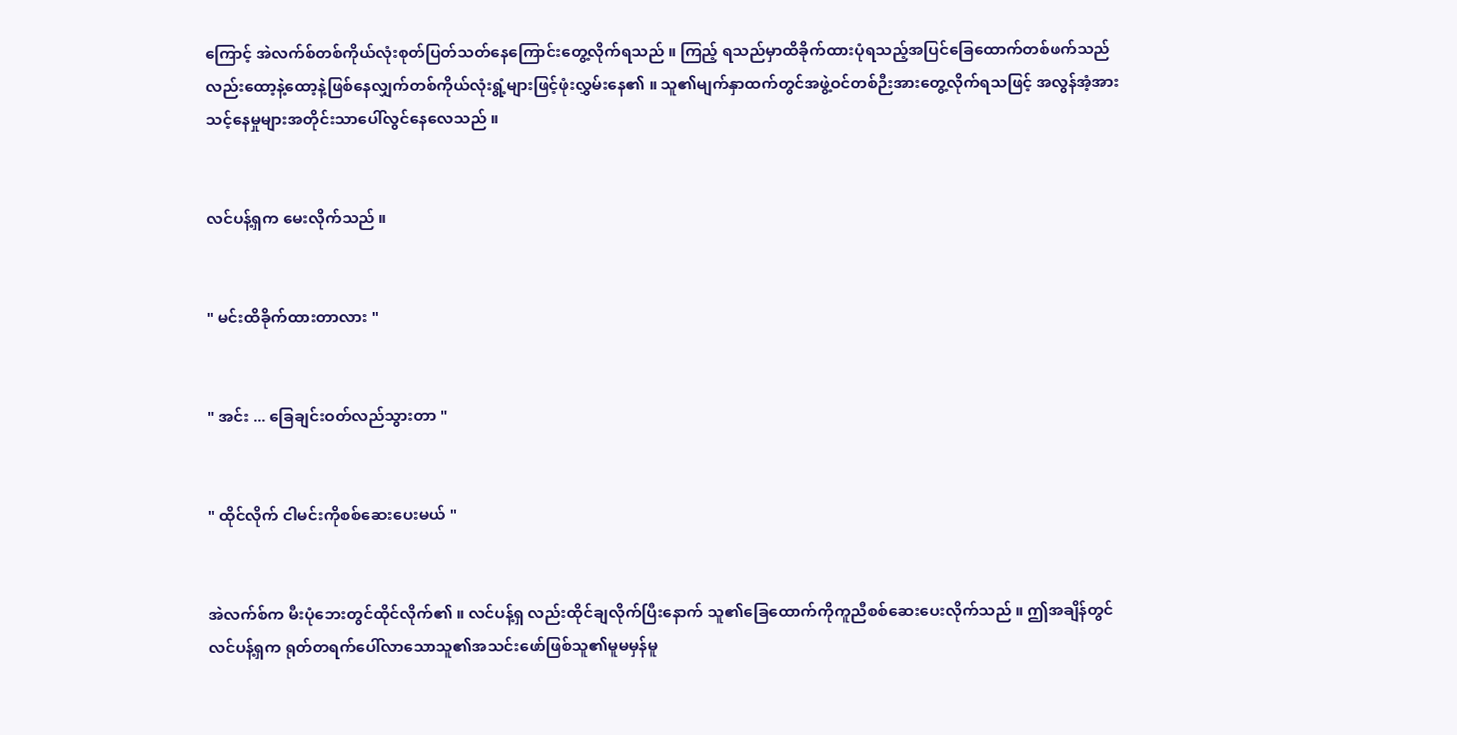ကြောင့် အဲလက်စ်တစ်ကိုယ်လုံးစုတ်ပြတ်သတ်နေကြောင်းတွေ့လိုက်ရသည် ။ ကြည့် ရသည်မှာထိခိုက်ထားပုံရသည့်အပြင်ခြေထောက်တစ်ဖက်သည်လည်းထော့နဲ့ထော့နဲ့ဖြစ်နေလျှက်တစ်ကိုယ်လုံးရွံ့များဖြင့်ဖုံးလွှမ်းနေ၏ ။ သူ၏မျက်နှာထက်တွင်အဖွဲ့ဝင်တစ်ဉီးအားတွေ့လိုက်ရသဖြင့် အလွန်အံ့အားသင့်နေမှုများအတိုင်းသာပေါ်လွင်နေလေသည် ။


လင်ပန့်ရှက မေးလိုက်သည် ။


" မင်းထိခိုက်ထားတာလား "


" အင်း ... ခြေချင်းဝတ်လည်သွားတာ "


" ထိုင်လိုက် ငါမင်းကိုစစ်ဆေးပေးမယ် "


အဲလက်စ်က မီးပုံဘေးတွင်ထိုင်လိုက်၏ ။ လင်ပန့်ရှ လည်းထိုင်ချလိုက်ပြီးနောက် သူ၏ခြေထောက်ကိုကူညီစစ်ဆေးပေးလိုက်သည် ။ ဤအချိန်တွင် လင်ပန့်ရှက ရုတ်တရက်ပေါ်လာသောသူ၏အသင်းဖော်ဖြစ်သူ၏မူမမှန်မူ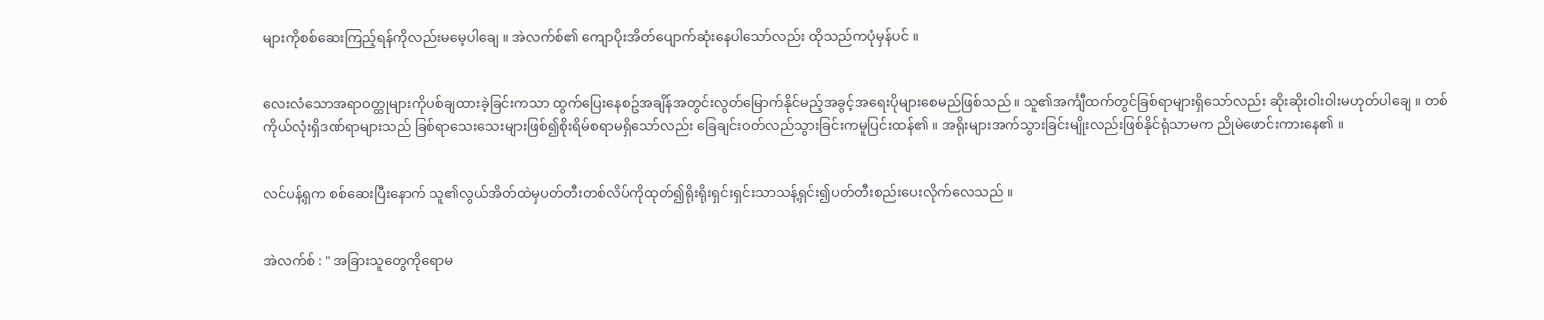များကိုစစ်ဆေးကြည့်ရန်ကိုလည်းမမေ့ပါချေ ။ အဲလက်စ်၏ ကျောပိုးအိတ်ပျောက်ဆုံးနေပါသော်လည်း ထိုသည်ကပုံမှန်ပင် ။


လေးလံသောအရာဝတ္ထုများကိုပစ်ချထားခဲ့ခြင်းကသာ ထွက်ပြေးနေစဥ်အချိန်အတွင်းလွတ်မြောက်နိုင်မည့်အခွင့်အရေးပိုများစေမည်ဖြစ်သည် ။ သူ၏အင်္ကျီထက်တွင်ခြစ်ရာများရှိသော်လည်း ဆိုးဆိုးဝါးဝါးမဟုတ်ပါချေ ။ တစ်ကိုယ်လုံးရှိဒဏ်ရာများသည် ခြစ်ရာသေးသေးများဖြစ်၍စိုးရိမ်စရာမရှိသော်လည်း ခြေချင်းဝတ်လည်သွားခြင်းကမူပြင်းထန်၏ ။ အရိုးများအက်သွားခြင်းမျိုးလည်းဖြစ်နိုင်ရုံသာမက ညိုမဲဖောင်းကားနေ၏ ။


လင်ပန့်ရှက စစ်ဆေးပြီးနောက် သူ၏လွယ်အိတ်ထဲမှပတ်တီးတစ်လိပ်ကိုထုတ်၍ရိုးရိုးရှင်းရှင်းသာသန့်ရှင်း၍ပတ်တီးစည်းပေးလိုက်လေသည် ။


အဲလက်စ် : " အခြားသူတွေကိုရောမ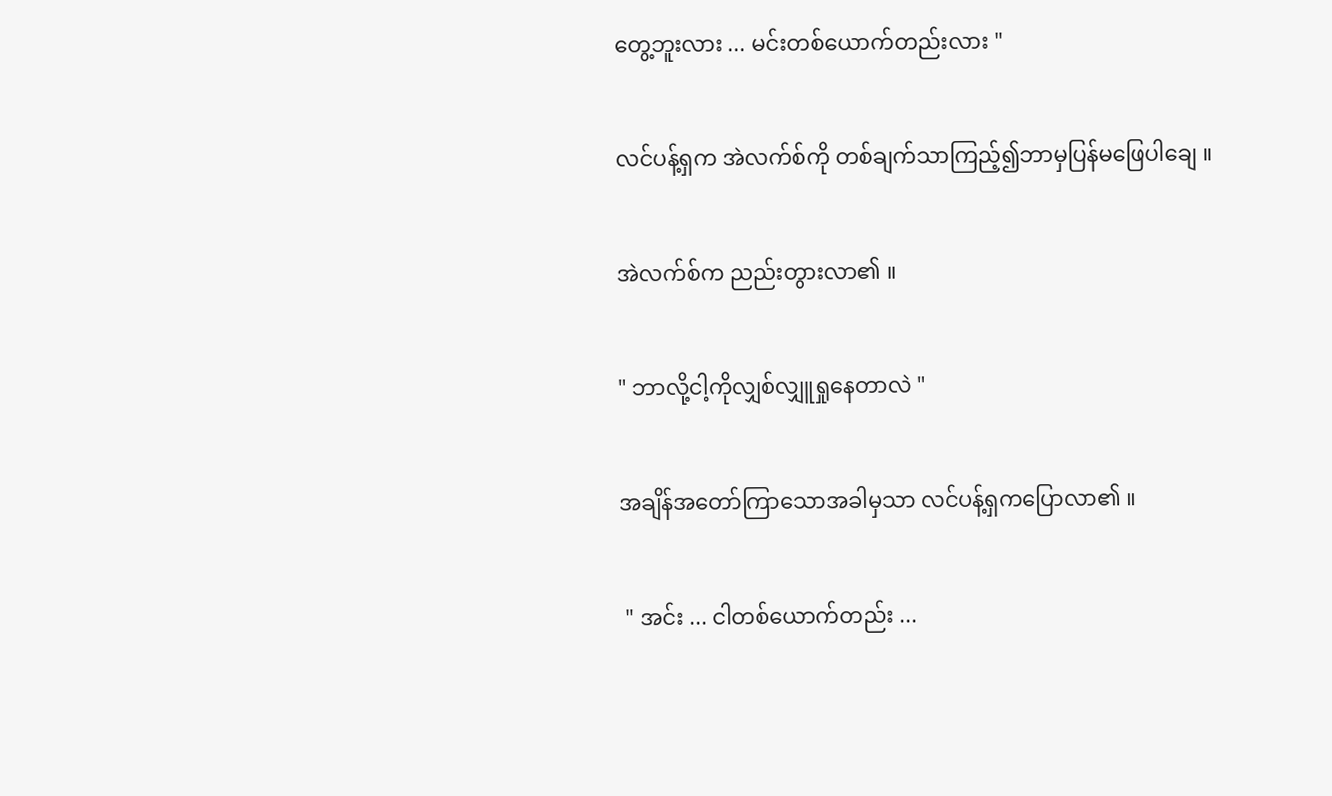တွေ့ဘူးလား ... မင်းတစ်ယောက်တည်းလား "


လင်ပန့်ရှက အဲလက်စ်ကို တစ်ချက်သာကြည့်၍ဘာမှပြန်မဖြေပါချေ ။


အဲလက်စ်က ညည်းတွားလာ၏ ။


" ဘာလို့ငါ့ကိုလျှစ်လျှူရှုနေတာလဲ "


အချိန်အတော်ကြာသောအခါမှသာ လင်ပန့်ရှကပြောလာ၏ ။


 " အင်း ... ငါတစ်ယောက်တည်း ...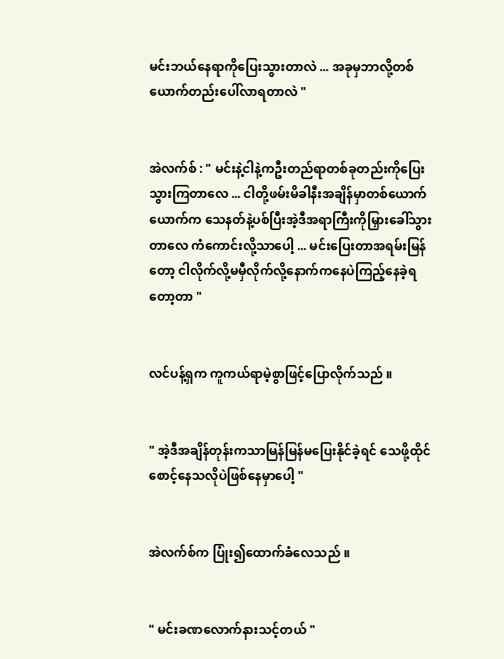မင်းဘယ်နေရာကိုပြေးသွားတာလဲ ... အခုမှဘာလို့တစ်ယောက်တည်းပေါ်လာရတာလဲ "


အဲလက်စ် : " မင်းနဲ့ငါနဲ့ကဦးတည်ရာတစ်ခုတည်းကိုပြေးသွားကြတာလေ ... ငါတို့ဖမ်းမိခါနီးအချိန်မှာတစ်ယောက်ယောက်က သေနတ်နဲ့ပစ်ပြီးအဲ့ဒီအရာကြီးကိုမြှားခေါ်သွားတာလေ ကံကောင်းလို့သာပေါ့ ... မင်းပြေးတာအရမ်းမြန်တော့ ငါလိုက်လို့မမှီလိုက်လို့နောက်ကနေပဲကြည့်နေခဲ့ရတော့တာ "


လင်ပန့်ရှက ကူကယ်ရာမဲ့စွာဖြင့်ပြောလိုက်သည် ။


" အဲ့ဒီအချိန်တုန်းကသာမြန်မြန်မပြေးနိုင်ခဲ့ရင် သေဖို့ထိုင်စောင့်နေသလိုပဲဖြစ်နေမှာပေါ့ "


အဲလက်စ်က ပြုံး၍ထောက်ခံလေသည် ။


" မင်းခဏလောက်နားသင့်တယ် "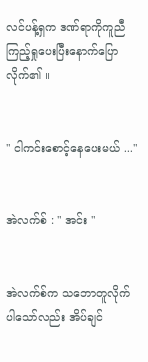လင်ပန့်ရှက ဒဏ်ရာကိုကူညီကြည့်ရှုပေးပြီးနောက်ပြောလိုက်၏ ။


" ငါကင်းစောင့်နေပေးမယ် ..."


အဲလက်စ် : " အင်း "


အဲလက်စ်က သဘောတူလိုက်ပါသော်လည်း အိပ်ချင်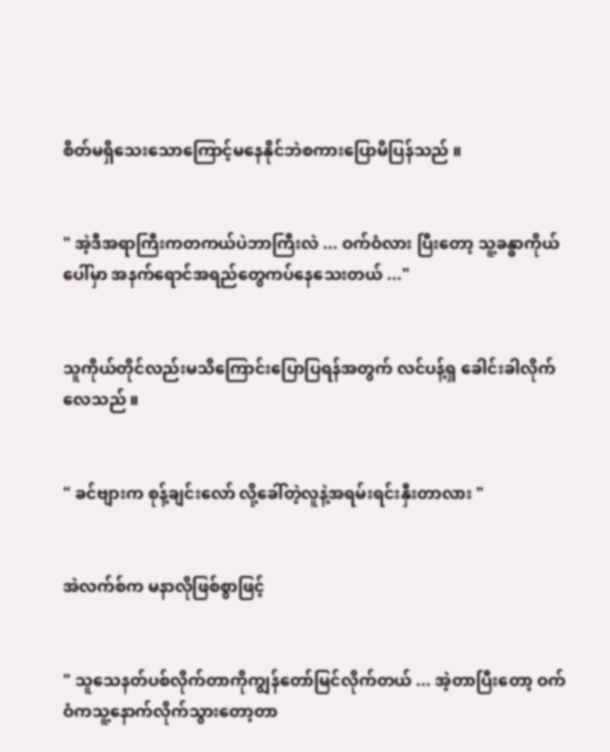စိတ်မရှိသေးသောကြောင့်မနေနိုင်ဘဲစကားပြောမိပြန်သည် ။


" အဲ့ဒီအရာကြီးကတကယ်ပဲဘာကြီးလဲ ... ဝက်ဝံလား ပြီးတော့ သူ့ခန္ဓာကိုယ်ပေါ်မှာ အနက်ရောင်အရည်တွေကပ်နေသေးတယ် ..."


သူကိုယ်တိုင်လည်းမသိကြောင်းပြောပြရန်အတွက် လင်ပန့်ရှ ခေါင်းခါလိုက်လေသည် ။


" ခင်ဗျားက စုန့်ချင်းလော် လို့ခေါ်တဲ့လူနဲ့အရမ်းရင်းနှီးတာလား "


အဲလက်စ်က မနာလိုဖြစ်စွာဖြင့်


" သူသေနတ်ပစ်လိုက်တာကိုကျွန်တော်မြင်လိုက်တယ် ... အဲ့တာပြီးတော့ ဝက်ဝံကသူ့နောက်လိုက်သွားတော့တာ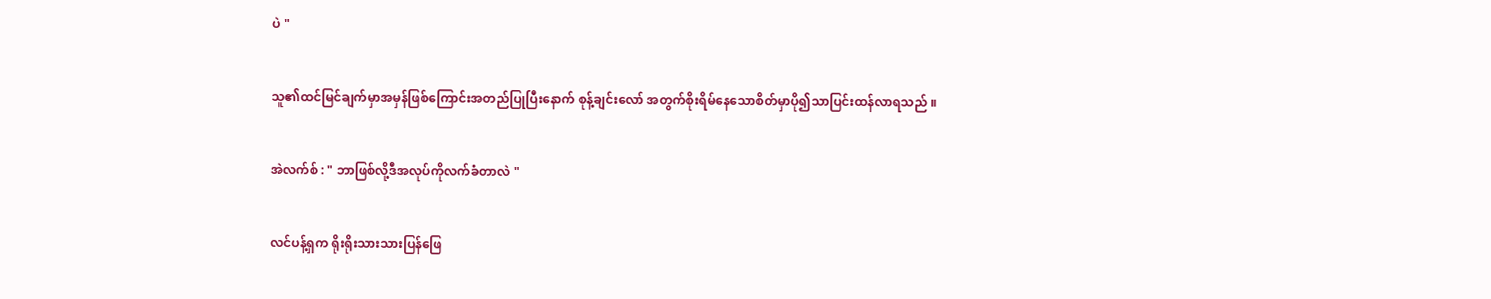ပဲ "


သူ၏ထင်မြင်ချက်မှာအမှန်ဖြစ်ကြောင်းအတည်ပြုပြီးနောက် စုန့်ချင်းလော် အတွက်စိုးရိမ်နေသောစိတ်မှာပို၍သာပြင်းထန်လာရသည် ။


အဲလက်စ် : " ဘာဖြစ်လို့ဒီအလုပ်ကိုလက်ခံတာလဲ "


လင်ပန့်ရှက ရိုးရိုးသားသားပြန်ဖြေ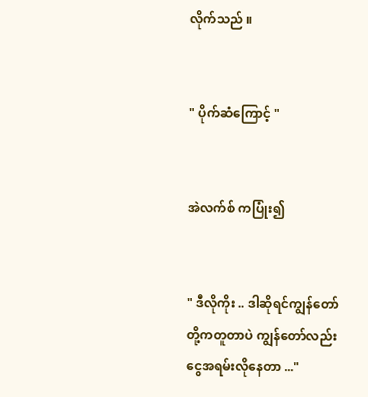လိုက်သည် ။


" ပိုက်ဆံကြောင့် "


အဲလက်စ် ကပြုံး၍


" ဒီလိုကိုး .. ဒါဆိုရင်ကျွန်တော်တို့ကတူတာပဲ ကျွန်တော်လည်းငွေအရမ်းလိုနေတာ ..."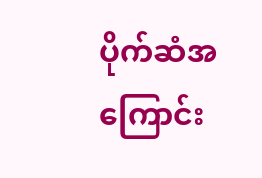ပိုက်ဆံအကြောင်း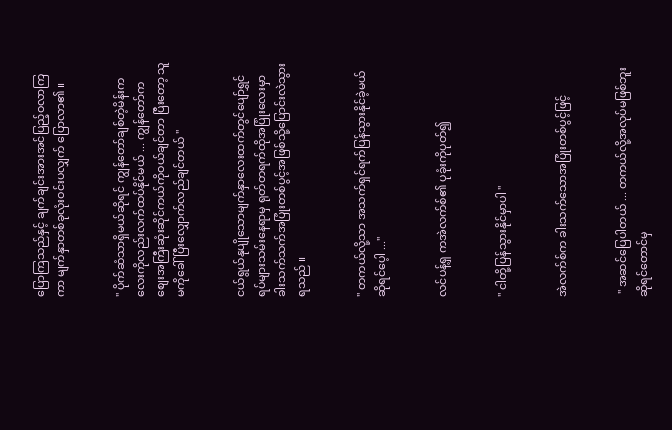ပြောကြသည်နှင့် ချက်ချင်းအားအင်ပြည့်ဝလာကြကာ မျက်နှာတစ်ခုလုံးဝင်းပလျှက် ပြောလာ၏ ။


" ပိုက်ဆံသာရှိမယ်ဆိုရင် ကျွန်တော်ချစ်တဲ့မိန်းကလေးကိုလည်းလက်ထပ်နိုင်မယ် ... ကျွန်တော်က စျေးအကြီးဆုံးဆိုင်ကယ်ကိုဝယ်ချင်တာ ပြီးတော့ သူမကိုခေါ်ပြီးလျှောက်လည်ချင်တယ် "


ငယ်ရွယ်နုပျိုသောမျက်နှာလေးထက်တွင်ပျော်ရွှင်ရပ်များသမ်းနေရာမှ ရုတ်တရက်ထိုအပြုံးလေးမှာခါးသက်သက်အပြုံးတစ်ပွင့်အဖြစ်သို့ပြောင်းလဲသွားရသည် ။


" တကယ်လို့သာ အသက်ရှင်ရက်ပြန်သွားနိုင်ခဲ့မယ်ဆိုရင်ပေ့ါ ..."


လင်ပန့်ရှ ကအဲလက်စ်၏ ပုခုံးကိုပုတ်၍


" ငါတို့ပြန်သွားနိုင်မှာပါ "


အဲလက်စ်က ခါးသက်သောအပြုံးတစ်ပွင့်ဖြင့်


 " အဆင်ပြေပါတယ် ... တကယ်လို့အလုပ်မဖြစ်ဘူးဆိုရင်တောင်မှ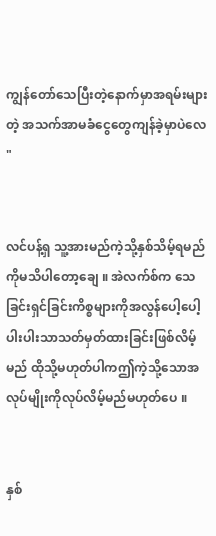ကျွန်တော်သေပြီးတဲ့နောက်မှာအရမ်းများတဲ့ အသက်အာမခံငွေတွေကျန်ခဲ့မှာပဲလေ "


လင်ပန့်ရှ သူ့အားမည်ကဲ့သို့နှစ်သိမ့်ရမည်ကိုမသိပါတော့ချေ ။ အဲလက်စ်က သေခြင်းရှင်ခြင်းကိစ္စများကိုအလွန်ပေါ့ပေါ့ပါးပါးသာသတ်မှတ်ထားခြင်းဖြစ်လိမ့်မည် ထိုသို့မဟုတ်ပါကဤကဲ့သို့သောအလုပ်မျိုးကိုလုပ်လိမ့်မည်မဟုတ်ပေ ။


နှစ်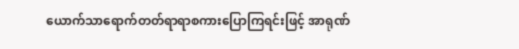ယောက်သာရောက်တတ်ရာရာစကားပြောကြရင်းဖြင့် အာရုဏ်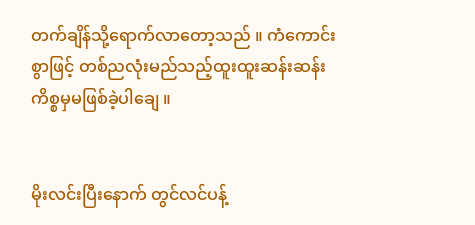တက်ချိန်သို့ရောက်လာတော့သည် ။ ကံကောင်းစွာဖြင့် တစ်ညလုံးမည်သည့်ထူးထူးဆန်းဆန်းကိစ္စမှမဖြစ်ခဲ့ပါချေ ။


မိုးလင်းပြီးနောက် တွင်လင်ပန့်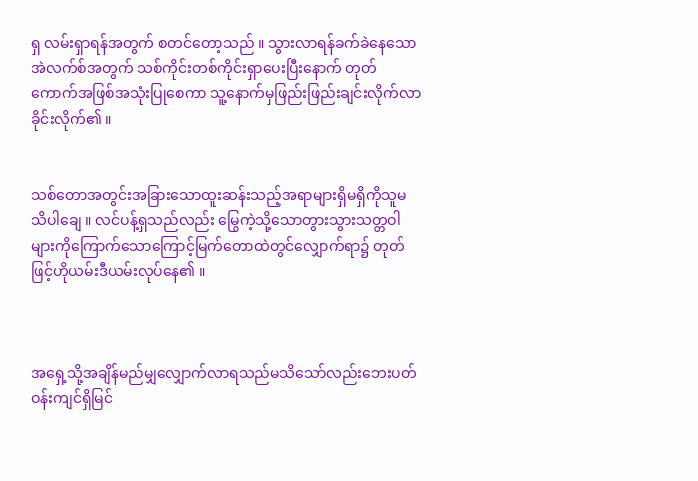ရှ လမ်းရှာရန်အတွက် စတင်တော့သည် ။ သွားလာရန်ခက်ခဲနေသော အဲလက်စ်အတွက် သစ်ကိုင်းတစ်ကိုင်းရှာပေးပြီးနောက် တုတ်ကောက်အဖြစ်အသုံးပြုစေကာ သူ့နောက်မှဖြည်းဖြည်းချင်းလိုက်လာခိုင်းလိုက်၏ ။


သစ်တောအတွင်းအခြားသောထူးဆန်းသည့်အရာများရှိမရှိကိုသူမသိပါချေ ။ လင်ပန့်ရှသည်လည်း မြွေကဲ့သို့သောတွားသွားသတ္တဝါများကိုကြောက်သောကြောင့်မြက်တောထဲတွင်လျှောက်ရာ၌ တုတ်ဖြင့်ဟိုယမ်းဒီယမ်းလုပ်နေ၏ ။



အရှေ့သို့အချိန်မည်မျှလျှောက်လာရသည်မသိသော်လည်းဘေးပတ်ဝန်းကျင်ရှိမြင်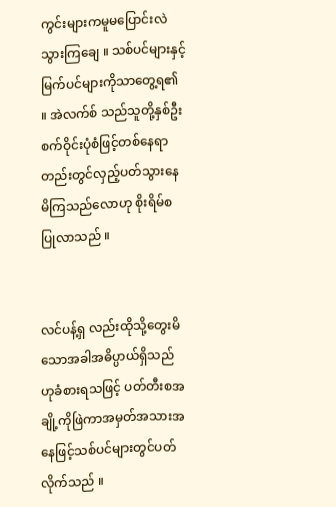ကွင်းများကမူမပြောင်းလဲသွားကြချေ ။ သစ်ပင်များနှင့်မြက်ပင်များကိုသာတွေ့ရ၏ ။ အဲလက်စ် သည်သူတို့နှစ်ဦးစက်ဝိုင်းပုံစံဖြင့်တစ်နေရာတည်းတွင်လှည့်ပတ်သွားနေမိကြသည်လောဟု စိုးရိမ်စပြုလာသည် ။


လင်ပန့်ရှ လည်းထိုသို့တွေးမိသောအခါအဓိပ္ပာယ်ရှိသည်ဟုခံစားရသဖြင့် ပတ်တီးစအချို့ကိုဖြဲကာအမှတ်အသားအနေဖြင့်သစ်ပင်များတွင်ပတ်လိုက်သည် ။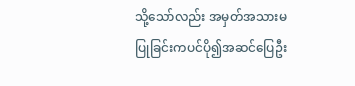သို့သော်လည်း အမှတ်အသားမပြုခြင်းကပင်ပို၍အဆင်ပြေဦး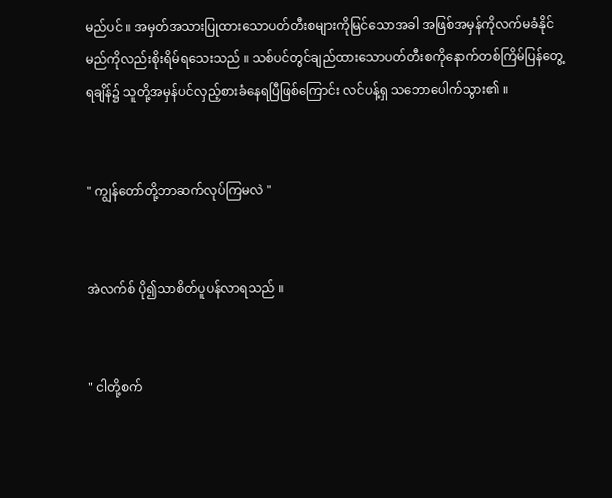မည်ပင် ။ အမှတ်အသားပြုထားသောပတ်တီးစများကိုမြင်သောအခါ အဖြစ်အမှန်ကိုလက်မခံနိုင်မည်ကိုလည်းစိုးရိမ်ရသေးသည် ။ သစ်ပင်တွင်ချည်ထားသောပတ်တီးစကိုနောက်တစ်ကြိမ်ပြန်တွေ့ရချိန်၌ သူတို့အမှန်ပင်လှည့်စားခံနေရပြီဖြစ်ကြောင်း လင်ပန့်ရှ သဘောပေါက်သွား၏ ။


" ကျွန်တော်တို့ဘာဆက်လုပ်ကြမလဲ "


အဲလက်စ် ပို၍သာစိတ်ပူပန်လာရသည် ။


" ငါတို့စက်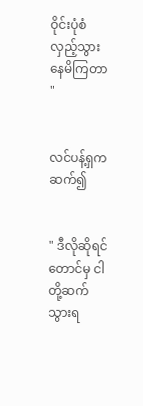ဝိုင်းပုံစံလှည့်သွားနေမိကြတာ "


လင်ပန့်ရှက ဆက်၍


" ဒီလိုဆိုရင်တောင်မှ ငါတို့ဆက်သွားရ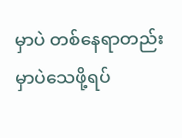မှာပဲ တစ်နေရာတည်းမှာပဲသေဖို့ရပ်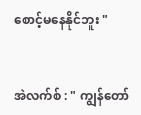စောင့်မနေနိုင်ဘူး "


အဲလက်စ် : " ကျွန်တော်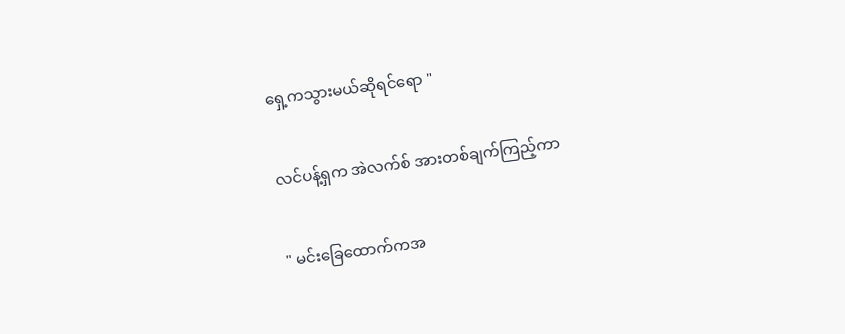ရှေ့ကသွားမယ်ဆိုရင်ရော "


လင်ပန့်ရှက အဲလက်စ် အားတစ်ချက်ကြည့်ကာ


" မင်းခြေထောက်ကအ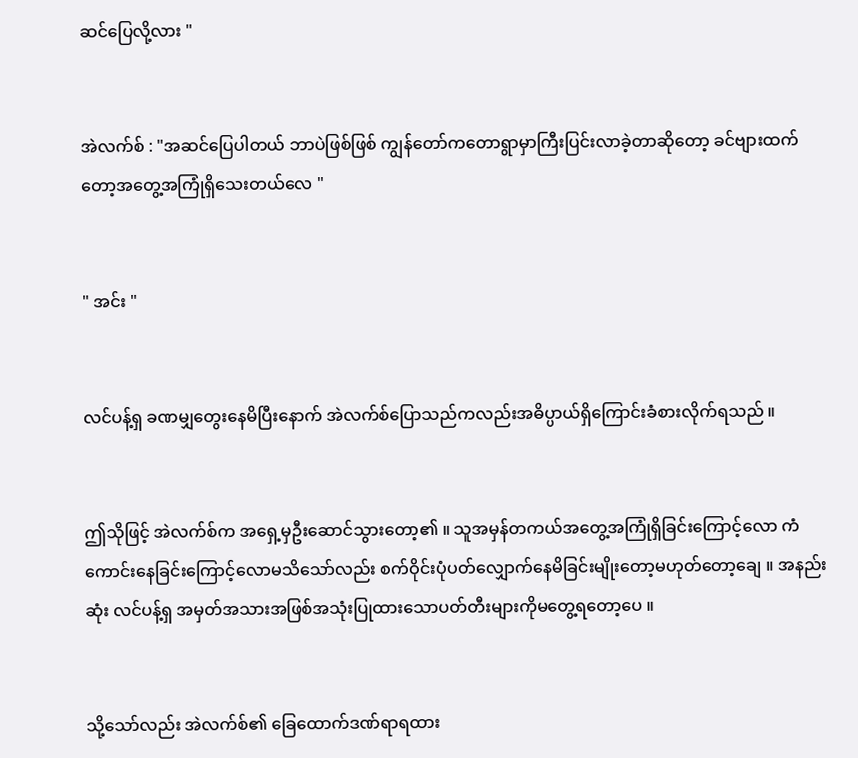ဆင်ပြေလို့လား "


အဲလက်စ် : "အဆင်ပြေပါတယ် ဘာပဲဖြစ်ဖြစ် ကျွန်တော်ကတောရွာမှာကြီးပြင်းလာခဲ့တာဆိုတော့ ခင်ဗျားထက်တော့အတွေ့အကြုံရှိသေးတယ်လေ "


" အင်း "


လင်ပန့်ရှ ခဏမျှတွေးနေမိပြီးနောက် အဲလက်စ်ပြောသည်ကလည်းအဓိပ္ပာယ်ရှိကြောင်းခံစားလိုက်ရသည် ။


ဤသိုဖြင့် အဲလက်စ်က အရှေ့မှဦးဆောင်သွားတော့၏ ။ သူအမှန်တကယ်အတွေ့အကြုံရှိခြင်းကြောင့်လော ကံကောင်းနေခြင်းကြောင့်လောမသိသော်လည်း စက်ဝိုင်းပုံပတ်လျှောက်နေမိခြင်းမျိုးတော့မဟုတ်တော့ချေ ။ အနည်းဆုံး လင်ပန့်ရှ အမှတ်အသားအဖြစ်အသုံးပြုထားသောပတ်တီးများကိုမတွေ့ရတော့ပေ ။


သို့သော်လည်း အဲလက်စ်၏ ခြေထောက်ဒဏ်ရာရထား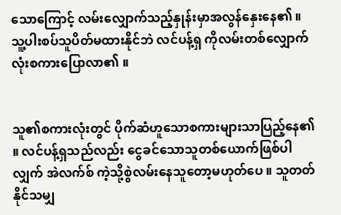သောကြောင့် လမ်းလျှောက်သည့်နှုန်းမှာအလွန်နှေးနေ၏ ။ သူ့ပါးစပ်သူပိတ်မထားနိုင်ဘဲ လင်ပန့်ရှ ကိုလမ်းတစ်လျှောက်လုံးစကားပြောလာ၏ ။


သူ၏စကားလုံးတွင် ပိုက်ဆံဟူသောစကားများသာပြည့်နေ၏ ။ လင်ပန့်ရှသည်လည်း ငွေခင်သောသူတစ်ယောက်ဖြစ်ပါလျှက် အဲလက်စ် ကဲ့သို့စွဲလမ်းနေသူတော့မဟုတ်ပေ ။ သူတတ်နိုင်သမျှ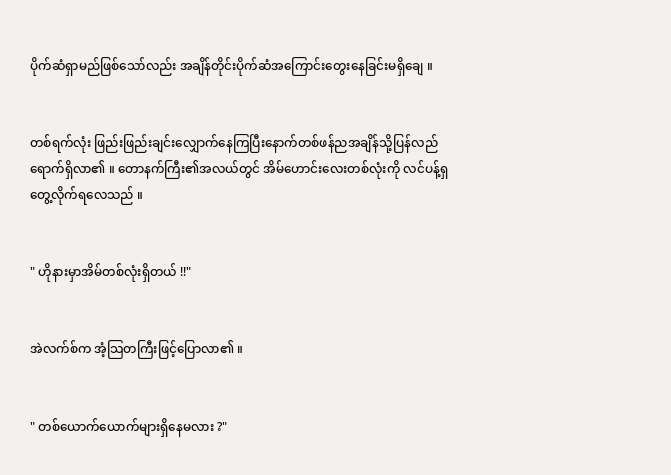ပိုက်ဆံရှာမည်ဖြစ်သော်လည်း အချိန်တိုင်းပိုက်ဆံအကြောင်းတွေးနေခြင်းမရှိချေ ။


တစ်ရက်လုံး ဖြည်းဖြည်းချင်းလျှောက်နေကြပြီးနောက်တစ်ဖန်ညအချိန်သို့ပြန်လည်ရောက်ရှိလာ၏ ။ တောနက်ကြီး၏အလယ်တွင် အိမ်ဟောင်းလေးတစ်လုံးကို လင်ပန့်ရှ တွေ့လိုက်ရလေသည် ။


" ဟိုနားမှာအိမ်တစ်လုံးရှိတယ် !!"


အဲလက်စ်က အံ့သြတကြီးဖြင့်ပြောလာ၏ ။


" တစ်ယောက်ယောက်များရှိနေမလား ?"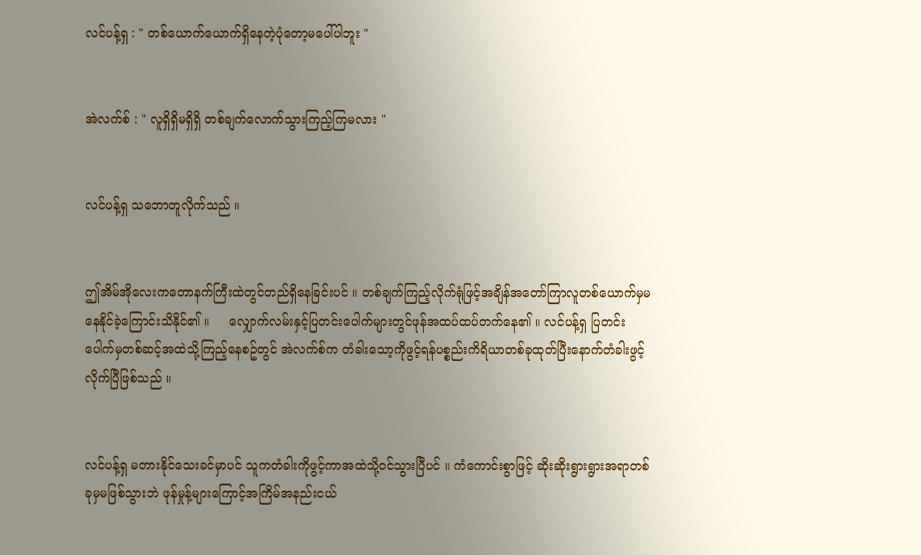လင်ပန့်ရှ : " တစ်ယောက်ယောက်ရှိနေတဲ့ပုံတော့မပေါ်ပါဘူး "


အဲလက်စ် : " လူရှိရှိမရှိရှိ တစ်ချက်လောက်သွားကြည့်ကြမလား "


လင်ပန့်ရှ သဘောတူလိုက်သည် ။


ဤအိမ်အိုလေးကတောနက်ကြီးထဲတွင်တည်ရှိနေခြင်းပင် ။ တစ်ချက်ကြည့်လိုက်ရုံဖြင့်အချိန်အတော်ကြာလူတစ်ယောက်မှမနေနိုင်ခဲ့ကြောင်းသိနိုင်၏ ။     လျှောက်လမ်းနှင့်ပြတင်းပေါက်များတွင်ဖုန်အထပ်ထပ်တက်နေ၏ ။ လင်ပန့်ရှ ပြတင်းပေါက်မှတစ်ဆင့်အထဲသို့ကြည့်နေစဥ်တွင် အဲလက်စ်က တံခါးသော့ကိုဖွင့်ရန်ပစ္စည်းကိရိယာတစ်ခုထုတ်ပြီးနောက်တံခါးဖွင့်လိုက်ပြီဖြစ်သည် ။


လင်ပန့်ရှ မတားနိုင်သေးခင်မှာပင် သူကတံခါးကိုဖွင့်ကာအထဲသို့ဝင်သွားပြီပင် ။ ကံကောင်းစွာဖြင့် ဆိုးဆိုးရွားရွားအရာတစ်ခုမှမဖြစ်သွားဘဲ ဖုန်မှုန့်များကြောင့်အကြိမ်အနည်းငယ်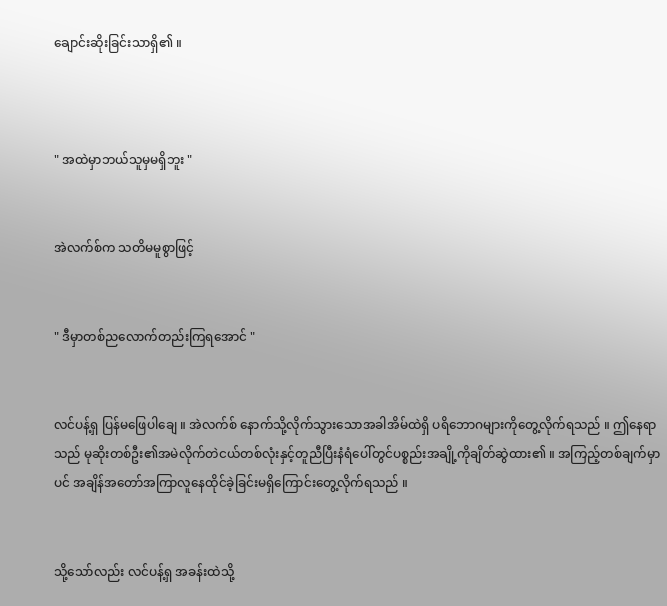ချောင်းဆိုးခြင်းသာရှိ၏ ။



" အထဲမှာဘယ်သူမှမရှိဘူး "


အဲလက်စ်က သတိမမူစွာဖြင့်


" ဒီမှာတစ်ညလောက်တည်းကြရအောင် "


လင်ပန့်ရှ ပြန်မဖြေပါချေ ။ အဲလက်စ် နောက်သို့လိုက်သွားသောအခါအိမ်ထဲရှိ ပရိဘောဂများကိုတွေ့လိုက်ရသည် ။ ဤနေရာသည် မုဆိုးတစ်ဦး၏အမဲလိုက်တဲငယ်တစ်လုံးနှင့်တူညီပြီးနံရံပေါ်တွင်ပစ္စည်းအချို့ကိုချိတ်ဆွဲထား၏ ။ အကြည့်တစ်ချက်မှာပင် အချိန်အတော်အကြာလူနေထိုင်ခဲ့ခြင်းမရှိကြောင်းတွေ့လိုက်ရသည် ။


သို့သော်လည်း လင်ပန့်ရှ အခန်းထဲသို့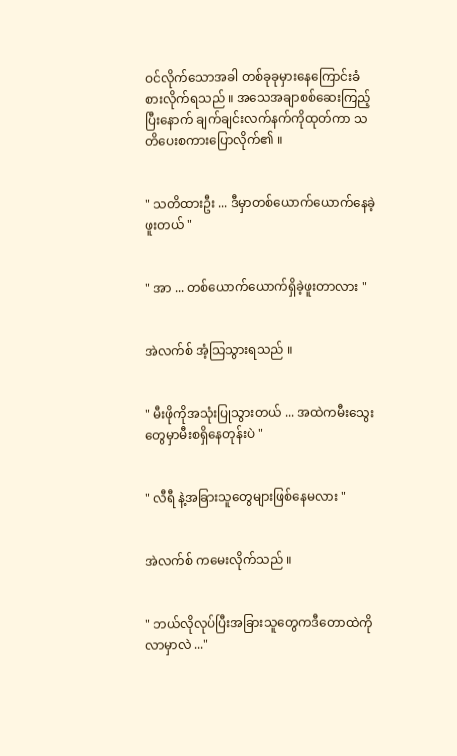ဝင်လိုက်သောအခါ တစ်ခုခုမှားနေကြောင်းခံစားလိုက်ရသည် ။ အသေအချာစစ်ဆေးကြည့်ပြီးနောက် ချက်ချင်းလက်နက်ကိုထုတ်ကာ သတိပေးစကားပြောလိုက်၏ ။


" သတိထားဦး ... ဒီမှာတစ်ယောက်ယောက်နေခဲ့ဖူးတယ် "


" အာ ... တစ်ယောက်ယောက်ရှိခဲ့ဖူးတာလား "


အဲလက်စ် အံ့သြသွားရသည် ။


" မီးဖိုကိုအသုံးပြုသွားတယ် ... အထဲကမီးသွေးတွေမှာမီးစရှိနေတုန်းပဲ "


" လီရီ နဲ့အခြားသူတွေများဖြစ်နေမလား "


အဲလက်စ် ကမေးလိုက်သည် ။


" ဘယ်လိုလုပ်ပြီးအခြားသူတွေကဒီတောထဲကိုလာမှာလဲ ..."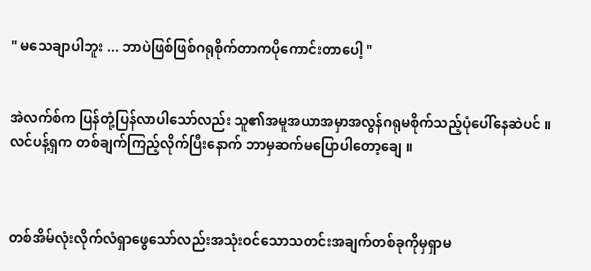" မသေချာပါဘူး ... ဘာပဲဖြစ်ဖြစ်ဂရုစိုက်တာကပိုကောင်းတာပေါ့ "


အဲလက်စ်က ပြန်တုံ့ပြန်လာပါသော်လည်း သူ၏အမူအယာအမှာအလွန်ဂရုမစိုက်သည့်ပုံပေါ်နေဆဲပင် ။ လင်ပန့်ရှက တစ်ချက်ကြည့်လိုက်ပြီးနောက် ဘာမှဆက်မပြောပါတော့ချေ ။



တစ်အိမ်လုံးလိုက်လံရှာဖွေသော်လည်းအသုံးဝင်သောသတင်းအချက်တစ်ခုကိုမှရှာမ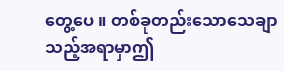တွေ့ပေ ။ တစ်ခုတည်းသောသေချာသည့်အရာမှာဤ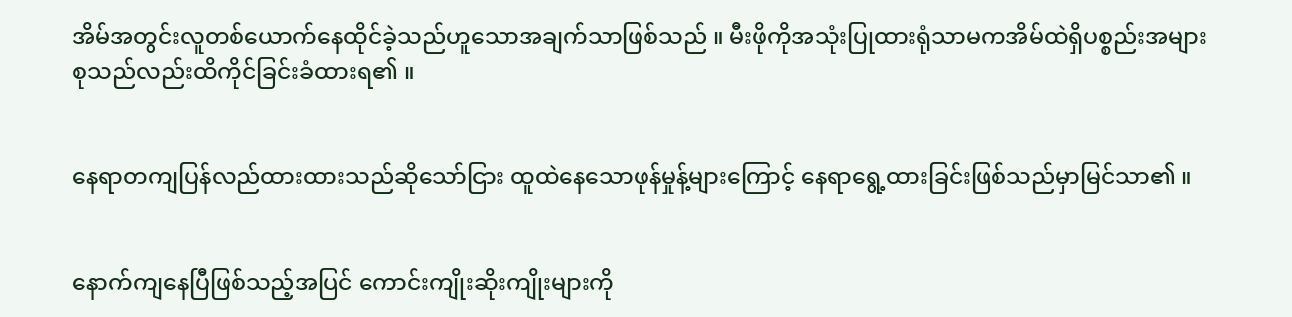အိမ်အတွင်းလူတစ်ယောက်နေထိုင်ခဲ့သည်ဟူသောအချက်သာဖြစ်သည် ။ မီးဖိုကိုအသုံးပြုထားရုံသာမကအိမ်ထဲရှိပစ္စည်းအများစုသည်လည်းထိကိုင်ခြင်းခံထားရ၏ ။


နေရာတကျပြန်လည်ထားထားသည်ဆိုသော်ငြား ထူထဲနေသောဖုန်မှုန့်များကြောင့် နေရာရွေ့ထားခြင်းဖြစ်သည်မှာမြင်သာ၏ ။


နောက်ကျနေပြီဖြစ်သည့်အပြင် ကောင်းကျိုးဆိုးကျိုးများကို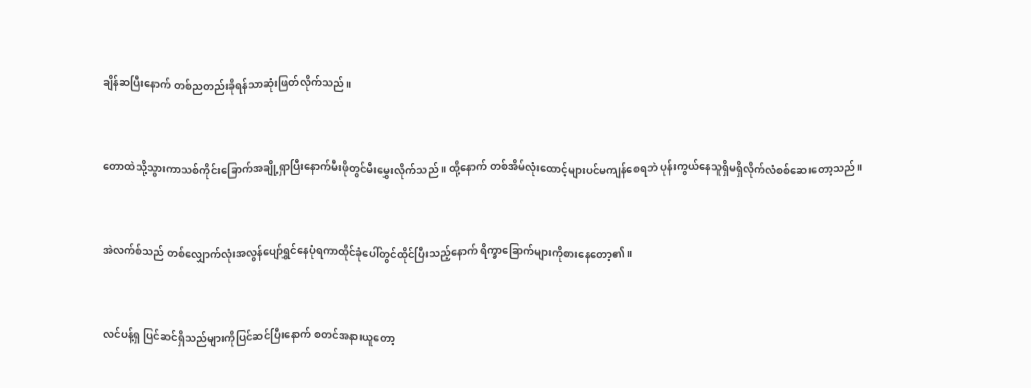ချိန်ဆပြီးနောက် တစ်ညတည်းခိုရန်သာဆုံးဖြတ်လိုက်သည် ။


တောထဲသို့သွားကာသစ်ကိုင်းခြောက်အချို့ရှာပြီးနောက်မီးဖိုတွင်မီးမွှေးလိုက်သည် ။ ထို့နောက် တစ်အိမ်လုံးထောင့်များပင်မကျန်စေရဘဲ ပုန်းကွယ်နေသူရှိမရှိလိုက်လံစစ်ဆေးတော့သည် ။


အဲလက်စ်သည် တစ်လျှောက်လုံးအလွန်ပျော်ရွှင်နေပုံရကာထိုင်ခုံပေါ်တွင်ထိုင်ပြီးသည့်နောက် ရိက္ခာခြောက်များကိုစားနေတော့၏ ။


လင်ပန့်ရှ ပြင်ဆင်ရှိသည်များကိုပြင်ဆင်ပြီးနောက် စတင်အနားယူတော့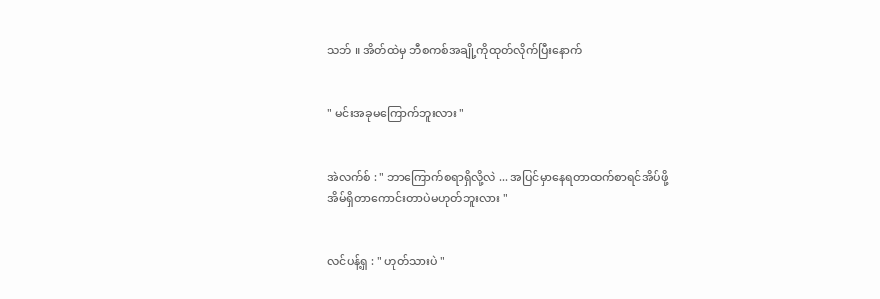သဘ် ။ အိတ်ထဲမှ ဘီစကစ်အချို့ကိုထုတ်လိုက်ပြီးနောက်


" မင်းအခုမကြောက်ဘူးလား "


အဲလက်စ် : " ဘာကြောက်စရာရှိလို့လဲ ... အပြင်မှာနေရတာထက်စာရင်အိပ်ဖို့အိမ်ရှိတာကောင်းတာပဲမဟုတ်ဘူးလား "


လင်ပန့်ရှ : " ဟုတ်သားပဲ "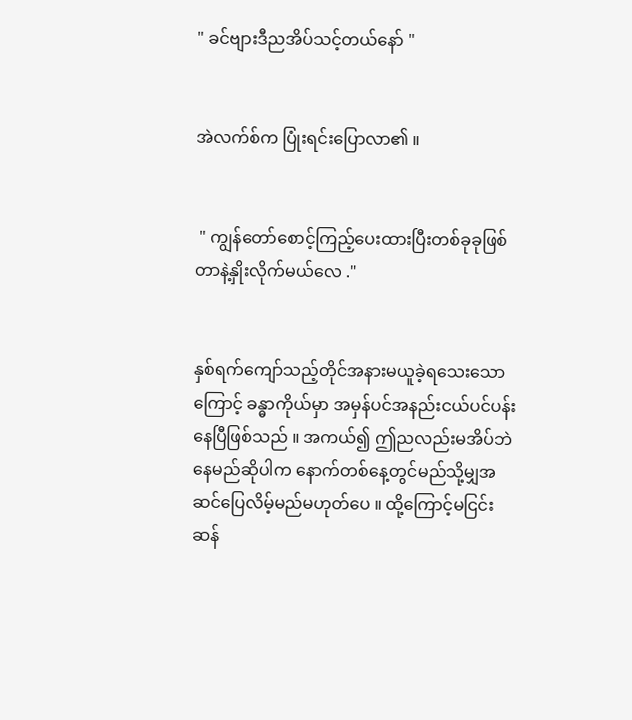" ခင်ဗျားဒီညအိပ်သင့်တယ်နော် "


အဲလက်စ်က ပြုံးရင်းပြောလာ၏ ။


 " ကျွန်တော်စောင့်ကြည့်ပေးထားပြီးတစ်ခုခုဖြစ်တာနဲ့နှိုးလိုက်မယ်လေ ."


နှစ်ရက်ကျော်သည့်တိုင်အနားမယူခဲ့ရသေးသောကြောင့် ခန္ဓာကိုယ်မှာ အမှန်ပင်အနည်းငယ်ပင်ပန်းနေပြီဖြစ်သည် ။ အကယ်၍ ဤညလည်းမအိပ်ဘဲနေမည်ဆိုပါက နောက်တစ်နေ့တွင်မည်သို့မျှအဆင်ပြေလိမ့်မည်မဟုတ်ပေ ။ ထို့ကြောင့်မငြင်းဆန်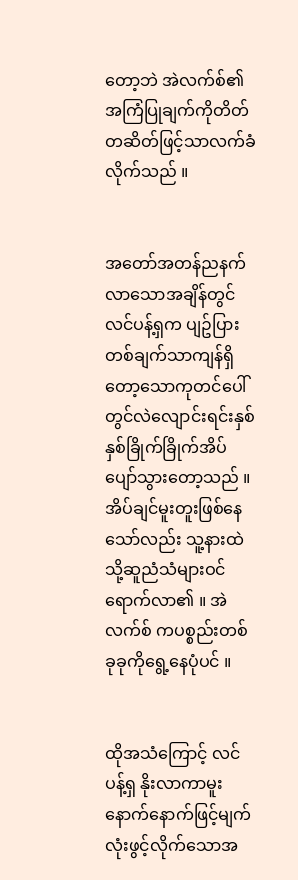တော့ဘဲ အဲလက်စ်၏ အကြံပြုချက်ကိုတိတ်တဆိတ်ဖြင့်သာလက်ခံလိုက်သည် ။


အတော်အတန်ညနက်လာသောအချိန်တွင် လင်ပန့်ရှက ပျဥ်ပြားတစ်ချက်သာကျန်ရှိတော့သောကုတင်ပေါ်တွင်လဲလျောင်းရင်းနှစ်နှစ်ခြိုက်ခြိုက်အိပ်ပျော်သွားတော့သည် ။ အိပ်ချင်မူးတူးဖြစ်နေသော်လည်း သူ့နားထဲသို့ဆူညံသံများဝင်ရောက်လာ၏ ။ အဲလက်စ် ကပစ္စည်းတစ်ခုခုကိုရွေ့နေပုံပင် ။


ထိုအသံကြောင့် လင်ပန့်ရှ နိုးလာကာမူးနောက်နောက်ဖြင့်မျက်လုံးဖွင့်လိုက်သောအ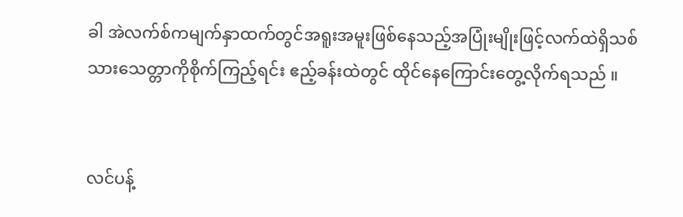ခါ အဲလက်စ်ကမျက်နှာထက်တွင်အရူးအမူးဖြစ်နေသည့်အပြုံးမျိုးဖြင့်လက်ထဲရှိသစ်သားသေတ္တာကိုစိုက်ကြည့်ရင်း ဧည့်ခန်းထဲတွင် ထိုင်နေကြောင်းတွေ့လိုက်ရသည် ။


လင်ပန့်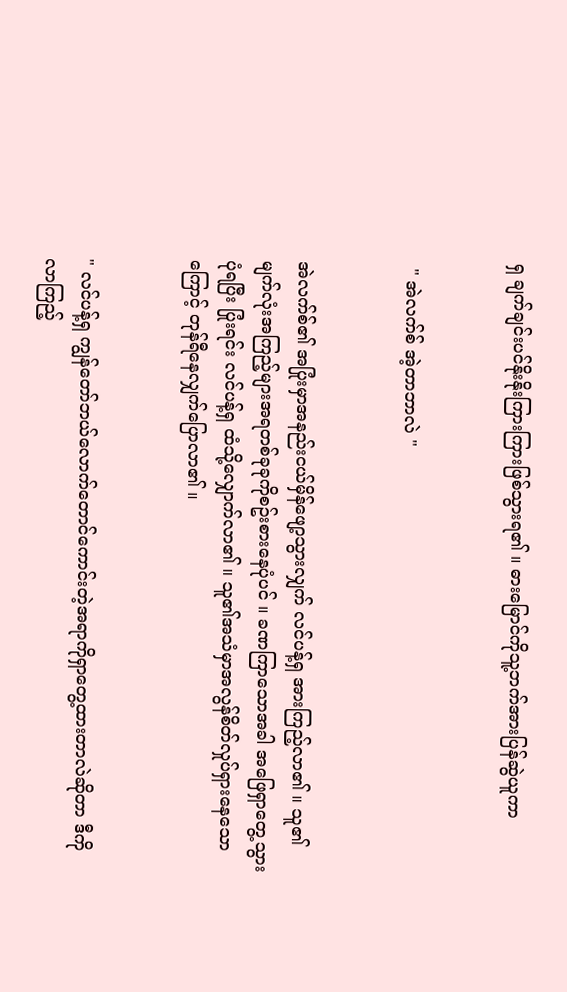ရှ ချက်ချင်းပင်နိုးနိုးကြားကြားဖြစ်သွားရ၏ ။ ဓားမြောင်ကိုသူ့ဘက်အားပြန်ဆွဲယူကာ


 " အဲလက်စ် အဲ့တာဘာလဲ "


အဲလက်စ်၏ အပြုံးမှာအနည်းငယ်မှိန်ဖျော့သွားလျှက် လင်ပန့်ရှ အားကြည့်လာ၏ ။ သူ၏မျက်လုံးအကြည့်များအရတစ်ခုခုကိုစဥ်းစားနေပုံပင် ။ ခဏကြာသောအခါ အဖြေရှာတွေ့သွားပုံရပြီး ပြုံးရင်း လင်ပန့်ရှ ထံသို့လျှောက်လာ၏ ။ သူ၏အသံမှာအလွန်စိတ်လှုပ်ရှားနေသောကြောင့် တုန်ရီနေလျှက်ပြောလာ၏ ။


" လင်ပန့်ရှ ကျွန်တော်ဘယ်လောက်တောင်ကောင်းတဲ့အရာကိုရှာတွေ့ထားတာလဲဆိုတာ ဒီကိုလာကြည့်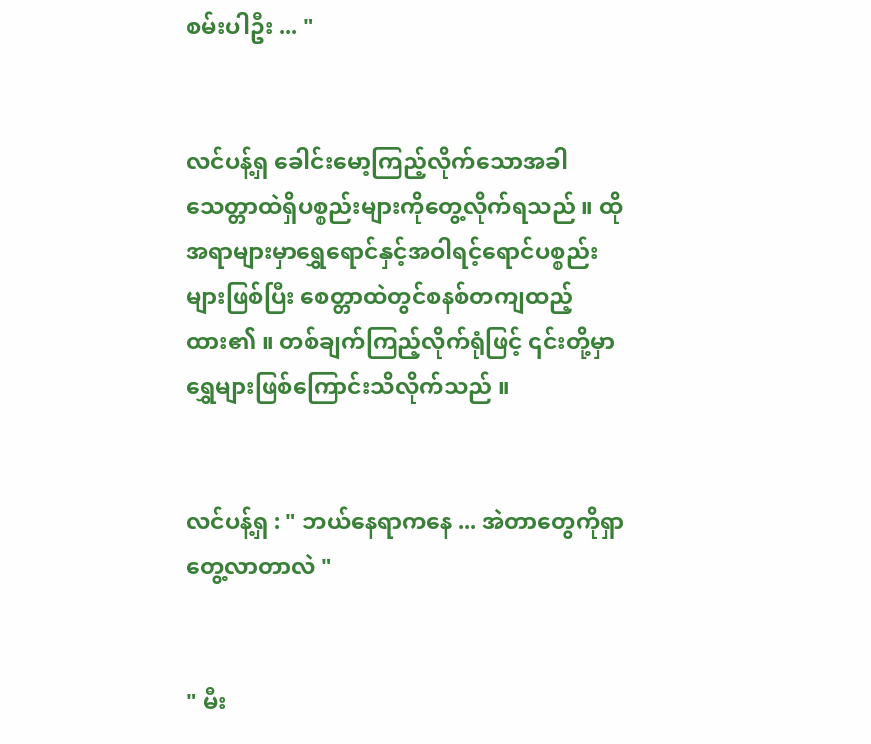စမ်းပါဦး ... "


လင်ပန့်ရှ ခေါင်းမော့ကြည့်လိုက်သောအခါသေတ္တာထဲရှိပစ္စည်းများကိုတွေ့လိုက်ရသည် ။ ထိုအရာများမှာရွှေရောင်နှင့်အဝါရင့်ရောင်ပစ္စည်းများဖြစ်ပြီး စေတ္တာထဲတွင်စနစ်တကျထည့်ထား၏ ။ တစ်ချက်ကြည့်လိုက်ရုံဖြင့် ၎င်းတို့မှာရွှေများဖြစ်ကြောင်းသိလိုက်သည် ။


လင်ပန့်ရှ : " ဘယ်နေရာကနေ ... အဲတာတွေကိုရှာတွေ့လာတာလဲ "


" မီး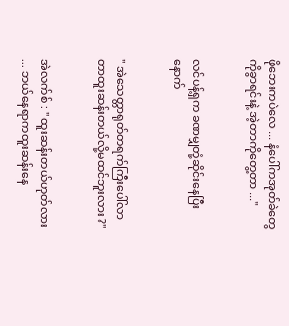ဖိုဘေးကပဲလေ ... နံပေါ်ကအုတ်ခဲတွေကိုခွာရင်းနဲ့ အဲ့တာကိုတွေ့တာ ..."


လင်ပန့်ရှက ခဏမျှတုံ့ဆိုင်းနေပြီးနောက်


" အဲသေတ္တာရုတ်တရက်ကြီးပေါ်လာတာထူးဆန်းတယ်လို့မထင်ဘူးလား ?"


အဲလက်စ် : " ထူးဆန်းတယ်ဟုတ်လား ... ဘယ်နေရာကထူးဆန်းနေ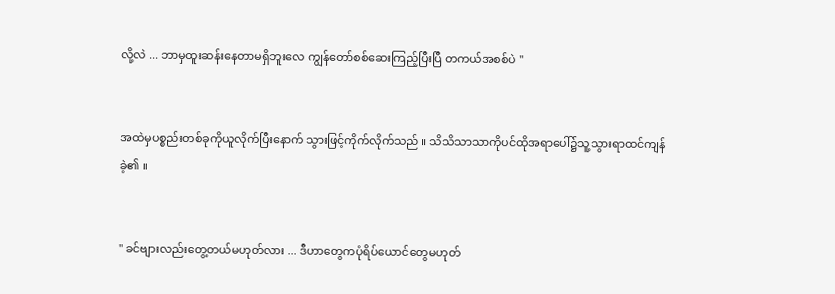လို့လဲ ... ဘာမှထူးဆန်းနေတာမရှိဘူးလေ ကျွန်တော်စစ်ဆေးကြည့်ပြီးပြီ တကယ်အစစ်ပဲ "


အထဲမှပစ္စည်းတစ်ခုကိုယူလိုက်ပြီးနောက် သွားဖြင့်ကိုက်လိုက်သည် ။ သိသိသာသာကိုပင်ထိုအရာပေါ်၌သူ့သွားရာထင်ကျန်ခဲ့၏ ။


" ခင်ဗျားလည်းတွေ့တယ်မဟုတ်လား ... ဒီဟာတွေကပုံရိပ်ယောင်တွေမဟုတ်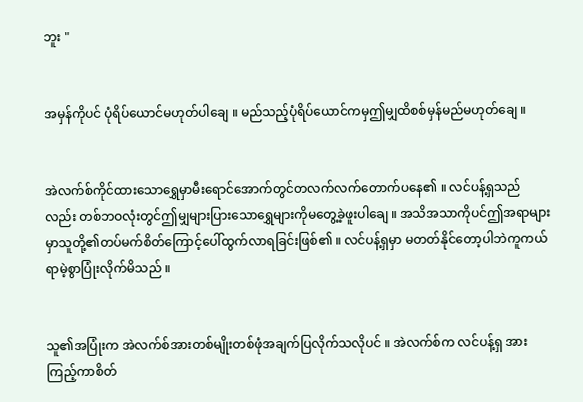ဘူး "


အမှန်ကိုပင် ပုံရိပ်ယောင်မဟုတ်ပါချေ ။ မည်သည့်ပုံရိပ်ယောင်ကမှဤမျှထိစစ်မှန်မည်မဟုတ်ချေ ။


အဲလက်စ်ကိုင်ထားသောရွှေမှာမီးရောင်အောက်တွင်တလက်လက်တောက်ပနေ၏ ။ လင်ပန့်ရှသည်လည်း တစ်ဘဝလုံးတွင်ဤမျှများပြားသောရွှေများကိုမတွေ့ခဲ့ဖူးပါချေ ။ အသိအသာကိုပင်ဤအရာများမှာသူတို့၏တပ်မက်စိတ်ကြောင့်ပေါ်ထွက်လာရခြင်းဖြစ်၏ ။ လင်ပန့်ရှမှာ မတတ်နိုင်တော့ပါဘဲကူကယ်ရာမဲ့စွာပြုံးလိုက်မိသည် ။


သူ၏အပြုံးက အဲလက်စ်အားတစ်မျိုးတစ်ဖုံအချက်ပြလိုက်သလိုပင် ။ အဲလက်စ်က လင်ပန့်ရှ အားကြည့်ကာစိတ်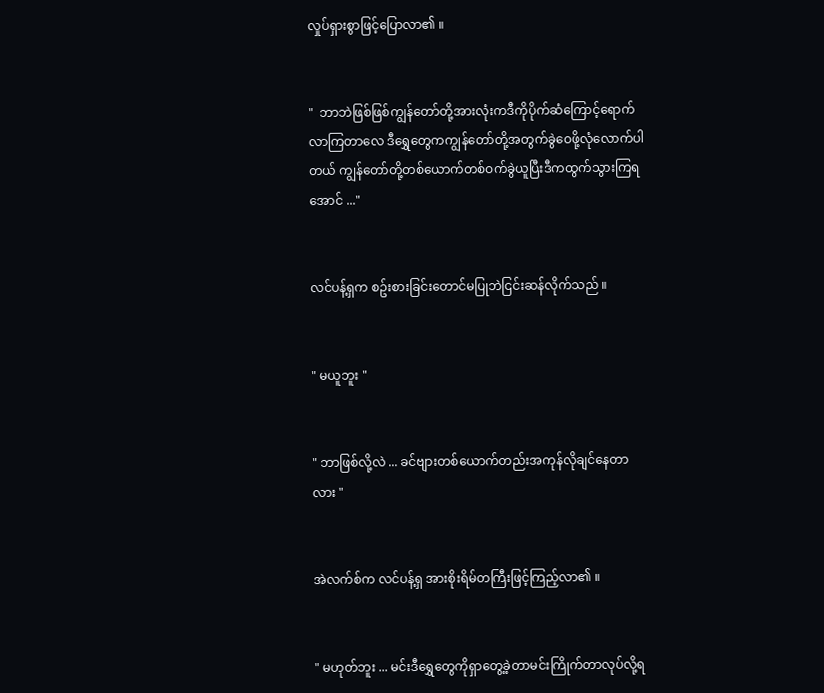လှုပ်ရှားစွာဖြင့်ပြောလာ၏ ။


"  ဘာဘဲဖြစ်ဖြစ်ကျွန်တော်တို့အားလုံးကဒီကိုပိုက်ဆံကြောင့်ရောက်လာကြတာလေ ဒီရွှေတွေကကျွန်တော်တို့အတွက်ခွဲဝေဖို့လုံလောက်ပါတယ် ကျွန်တော်တို့တစ်ယောက်တစ်ဝက်ခွဲယူပြီးဒီကထွက်သွားကြရအောင် ..."


လင်ပန့်ရှက စဥ်းစားခြင်းတောင်မပြုဘဲငြင်းဆန်လိုက်သည် ။


" မယူဘူး "


" ဘာဖြစ်လို့လဲ ... ခင်ဗျားတစ်ယောက်တည်းအကုန်လိုချင်နေတာလား "


အဲလက်စ်က လင်ပန့်ရှ အားစိုးရိမ်တကြီးဖြင့်ကြည့်လာ၏ ။


" မဟုတ်ဘူး ... မင်းဒီရွှေတွေကိုရှာတွေ့ခဲ့တာမင်းကြိုက်တာလုပ်လို့ရ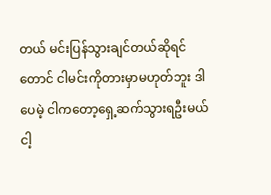တယ် မင်းပြန်သွားချင်တယ်ဆိုရင်တောင် ငါမင်းကိုတားမှာမဟုတ်ဘူး ဒါပေမဲ့ ငါကတော့ရှေ့ဆက်သွားရဦးမယ် ငါ့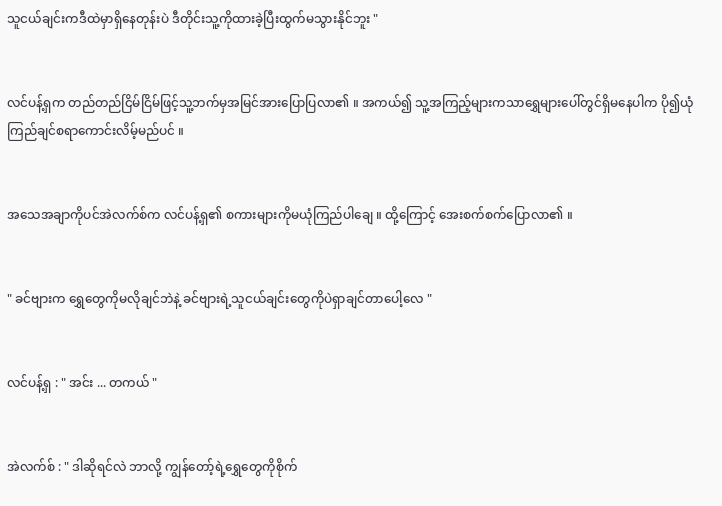သူငယ်ချင်းကဒီထဲမှာရှိနေတုန်းပဲ ဒီတိုင်းသူ့ကိုထားခဲ့ပြီးထွက်မသွားနိုင်ဘူး "


လင်ပန့်ရှက တည်တည်ငြိမ်ငြိမ်ဖြင့်သူ့ဘက်မှအမြင်အားပြောပြလာ၏ ။ အကယ်၍ သူ့အကြည့်များကသာရွှေများပေါ်တွင်ရှိမနေပါက ပို၍ယုံကြည်ချင်စရာကောင်းလိမ့်မည်ပင် ။


အသေအချာကိုပင်အဲလက်စ်က လင်ပန့်ရှ၏ စကားများကိုမယုံကြည်ပါချေ ။ ထို့ကြောင့် အေးစက်စက်ပြောလာ၏ ။


" ခင်ဗျားက ရွှေတွေကိုမလိုချင်ဘဲနဲ့ ခင်ဗျားရဲ့သူငယ်ချင်းတွေကိုပဲရှာချင်တာပေါ့လေ "


လင်ပန့်ရှ : " အင်း ... တကယ် "


အဲလက်စ် : " ဒါဆိုရင်လဲ ဘာလို့ ကျွန်တော့်ရဲ့ရွှေတွေကိုစိုက်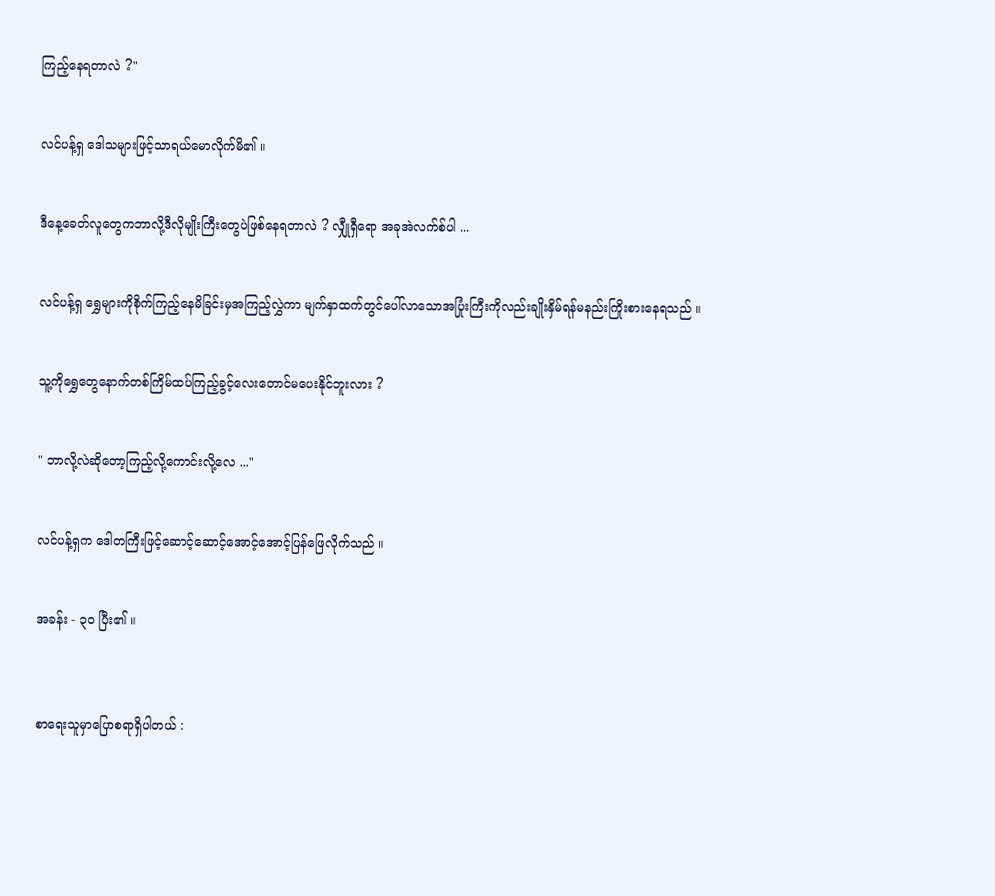ကြည့်နေရတာလဲ ?"


လင်ပန့်ရှ ဒေါသများဖြင့်သာရယ်မောလိုက်မိ၏ ။


ဒီနေ့ခေတ်လူတွေကဘာလို့ဒီလိုမျိုးကြီးတွေပဲဖြစ်နေရတာလဲ ? လျှီုရှီရော အခုအဲလက်စ်ပါ ...


လင်ပန့်ရှ ရွှေများကိုစိုက်ကြည့်နေမိခြင်းမှအကြည့်လွှဲကာ မျက်နှာထက်တွင်ပေါ်လာသောအပြုံးကြီးကိုလည်းချိုးနှိမ်ရန်မနည်းကြိုးစားနေရသည် ။


သူ့ကိုရွှေတွေနောက်တစ်ကြိမ်ထပ်ကြည့်ခွင့်လေးတောင်မပေးနိုင်ဘူးလား ?


" ဘာလို့လဲဆိုတော့ကြည့်လို့ကောင်းလို့လေ ..."


လင်ပန့်ရှက ဒေါတကြီးဖြင့်ဆောင့်ဆောင့်အောင့်အောင့်ပြန်ဖြေလိုက်သည် ။


အခန်း - ၃၀ ပြီး၏ ။



စာရေးသူမှာပြောစရာရှိပါတယ် :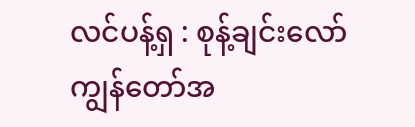လင်ပန့်ရှ : စုန့်ချင်းလော် ကျွန်တော်အ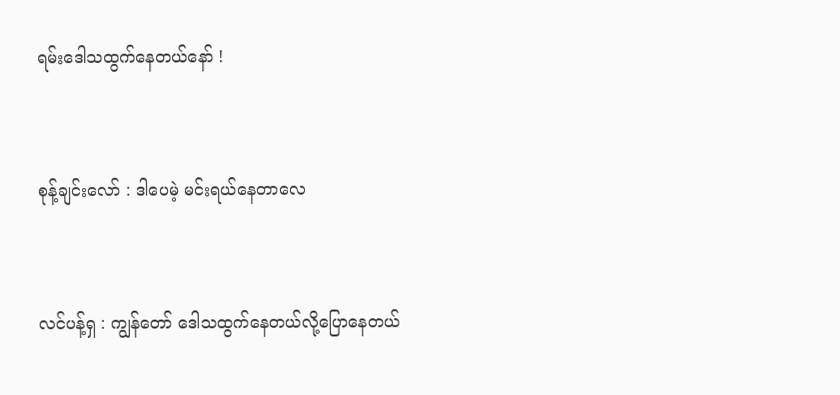ရမ်းဒေါသထွက်နေတယ်နော် !


စုန့်ချင်းလော် : ဒါပေမဲ့ မင်းရယ်နေတာလေ


လင်ပန့်ရှ : ကျွန်တော် ဒေါသထွက်နေတယ်လို့ပြောနေတယ်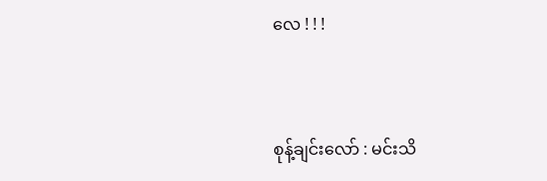လေ ! ! !


စုန့်ချင်းလော် : မင်းသိ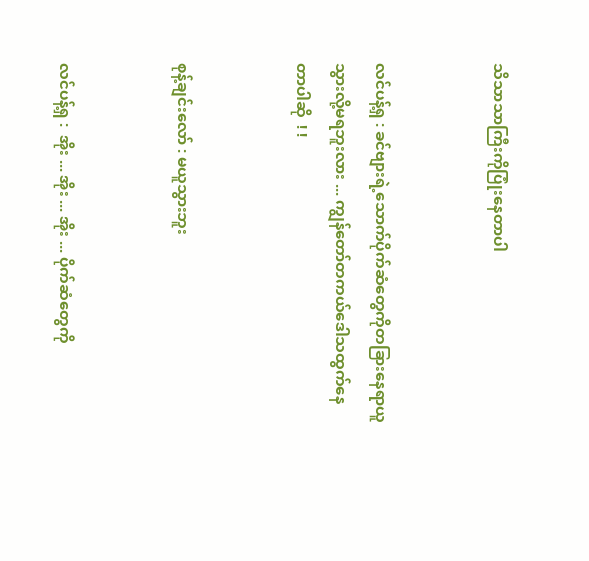သိသာသာကြီးကိုပြုံးနေတာပါ


လင်ပန့်ရှ : ခင်ဗျားရဲ့သောက်ပိုက်ဆံတွေကိုတခြားနေရာယူသွားလို့မရဘူးလား ... ကျွန်တော်တကယ်ဒေါသထွက်နေတာပါဆို  ! !


စုန့်ချင်းလော် : မယူသွားဘူး


လင်ပန့်ရှ :  အိုး ... အိုး ... အိုး ... ပိုက်ဆံတွေကို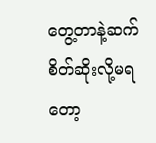တွေ့တာနဲ့ဆက်စိတ်ဆိုးလို့မရတော့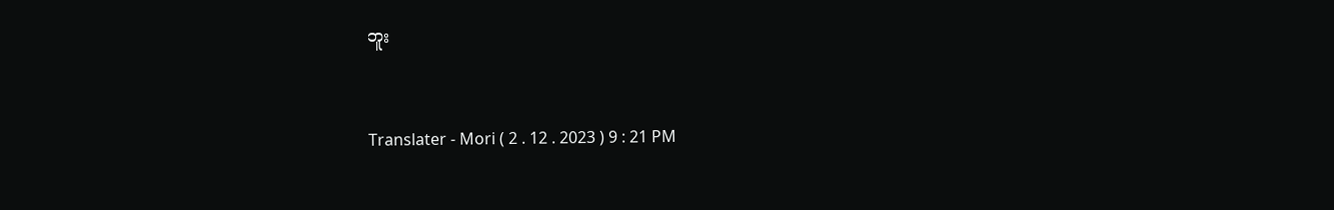ဘူး



Translater - Mori ( 2 . 12 . 2023 ) 9 : 21 PM